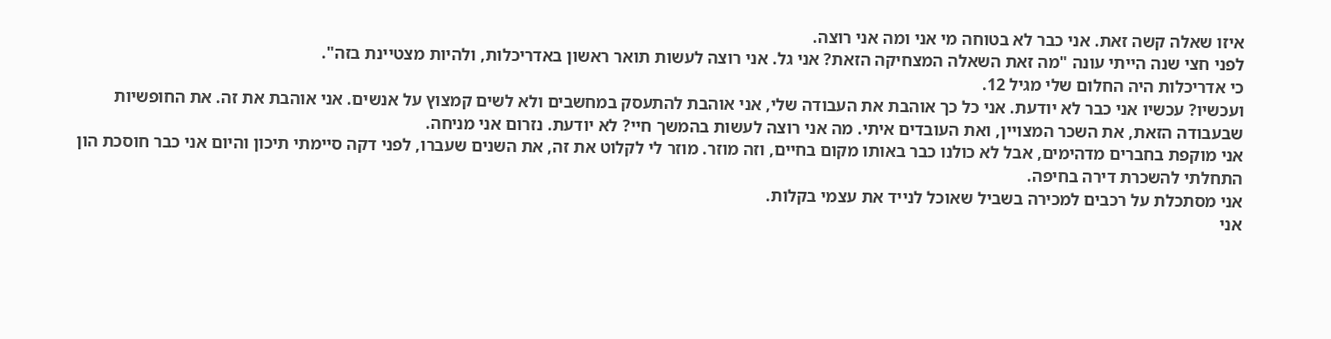איזו שאלה קשה זאת. אני כבר לא בטוחה מי אני ומה אני רוצה.
לפני חצי שנה הייתי עונה "מה זאת השאלה המצחיקה הזאת? אני גל. אני רוצה לעשות תואר ראשון באדריכלות, ולהיות מצטיינת בזה".
כי אדריכלות היה החלום שלי מגיל 12.
ועכשיו? עכשיו אני כבר לא יודעת. אני כל כך אוהבת את העבודה שלי, אני אוהבת להתעסק במחשבים ולא לשים קמצוץ על אנשים. אני אוהבת את זה. את החופשיות שבעבודה הזאת, את השכר המצויין, ואת העובדים איתי. מה אני רוצה לעשות בהמשך חיי? לא יודעת. נזרום אני מניחה.
אני מוקפת בחברים מדהימים, אבל לא כולנו כבר באותו מקום בחיים, וזה מוזר. מוזר לי לקלוט את זה, את השנים שעברו, לפני דקה סיימתי תיכון והיום אני כבר חוסכת הון התחלתי להשכרת דירה בחיפה.
אני מסתכלת על רכבים למכירה בשביל שאוכל לנייד את עצמי בקלות.
אני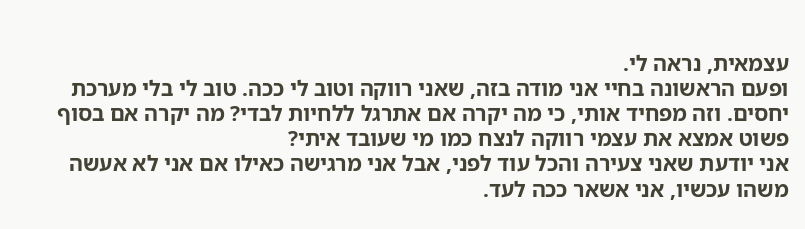עצמאית, נראה לי.
ופעם הראשונה בחיי אני מודה בזה, שאני רווקה וטוב לי ככה. טוב לי בלי מערכת יחסים. וזה מפחיד אותי, כי מה יקרה אם אתרגל ללחיות לבדי? מה יקרה אם בסוף פשוט אמצא את עצמי רווקה לנצח כמו מי שעובד איתי?
אני יודעת שאני צעירה והכל עוד לפני, אבל אני מרגישה כאילו אם אני לא אעשה משהו עכשיו, אני אשאר ככה לעד.